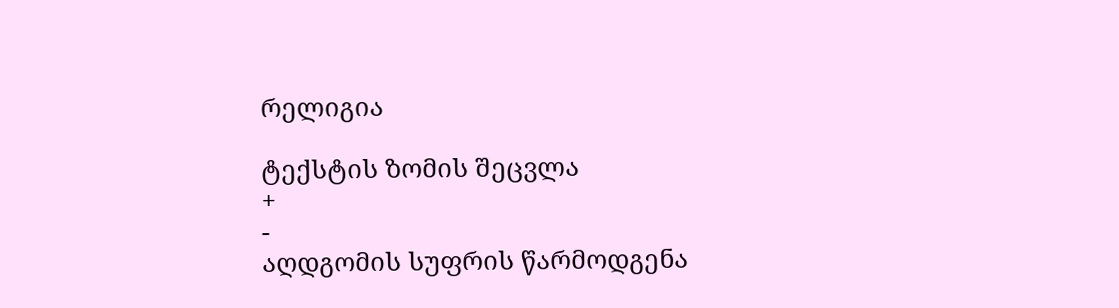რელიგია

ტექსტის ზომის შეცვლა
+
-
აღდგომის სუფრის წარმოდგენა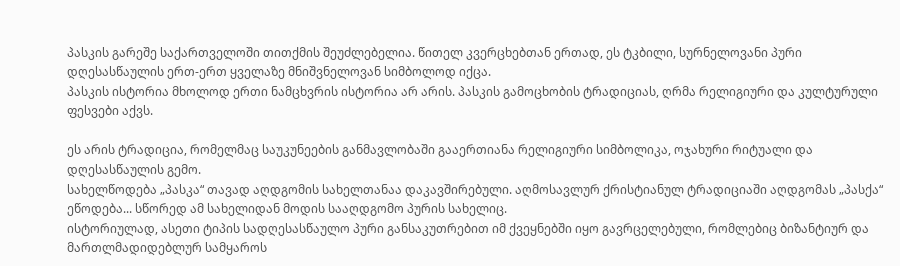პასკის გარეშე საქართველოში თითქმის შეუძლებელია. წითელ კვერცხებთან ერთად, ეს ტკბილი, სურნელოვანი პური დღესასწაულის ერთ-ერთ ყველაზე მნიშვნელოვან სიმბოლოდ იქცა.
პასკის ისტორია მხოლოდ ერთი ნამცხვრის ისტორია არ არის. პასკის გამოცხობის ტრადიციას, ღრმა რელიგიური და კულტურული ფესვები აქვს.

ეს არის ტრადიცია, რომელმაც საუკუნეების განმავლობაში გააერთიანა რელიგიური სიმბოლიკა, ოჯახური რიტუალი და დღესასწაულის გემო.
სახელწოდება „პასკა“ თავად აღდგომის სახელთანაა დაკავშირებული. აღმოსავლურ ქრისტიანულ ტრადიციაში აღდგომას „პასქა“ ეწოდება... სწორედ ამ სახელიდან მოდის სააღდგომო პურის სახელიც.
ისტორიულად, ასეთი ტიპის სადღესასწაულო პური განსაკუთრებით იმ ქვეყნებში იყო გავრცელებული, რომლებიც ბიზანტიურ და მართლმადიდებლურ სამყაროს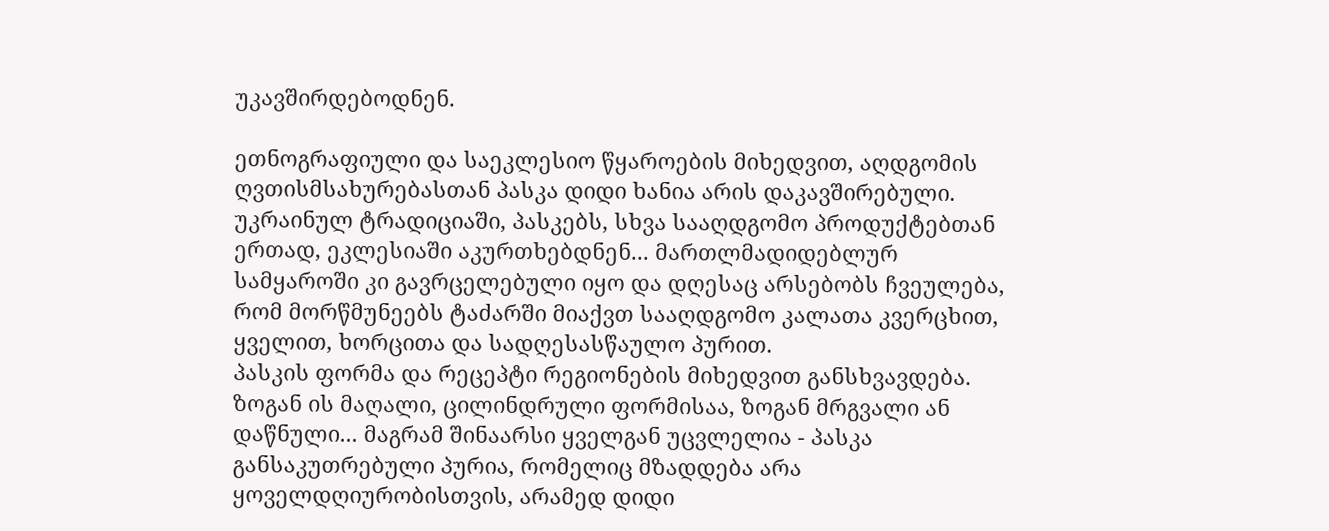უკავშირდებოდნენ.

ეთნოგრაფიული და საეკლესიო წყაროების მიხედვით, აღდგომის ღვთისმსახურებასთან პასკა დიდი ხანია არის დაკავშირებული.
უკრაინულ ტრადიციაში, პასკებს, სხვა სააღდგომო პროდუქტებთან ერთად, ეკლესიაში აკურთხებდნენ... მართლმადიდებლურ სამყაროში კი გავრცელებული იყო და დღესაც არსებობს ჩვეულება, რომ მორწმუნეებს ტაძარში მიაქვთ სააღდგომო კალათა კვერცხით, ყველით, ხორცითა და სადღესასწაულო პურით.
პასკის ფორმა და რეცეპტი რეგიონების მიხედვით განსხვავდება. ზოგან ის მაღალი, ცილინდრული ფორმისაა, ზოგან მრგვალი ან დაწნული... მაგრამ შინაარსი ყველგან უცვლელია - პასკა განსაკუთრებული პურია, რომელიც მზადდება არა ყოველდღიურობისთვის, არამედ დიდი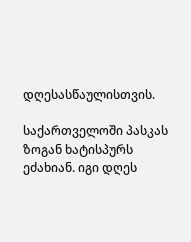დღესასწაულისთვის.

საქართველოში პასკას ზოგან ხატისპურს ეძახიან. იგი დღეს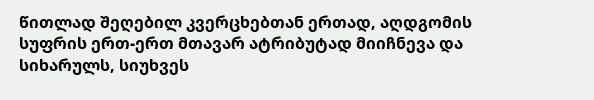წითლად შეღებილ კვერცხებთან ერთად, აღდგომის სუფრის ერთ-ერთ მთავარ ატრიბუტად მიიჩნევა და სიხარულს, სიუხვეს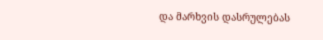და მარხვის დასრულებას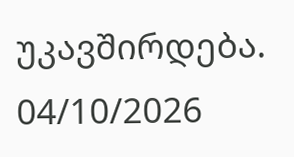უკავშირდება.
04/10/2026